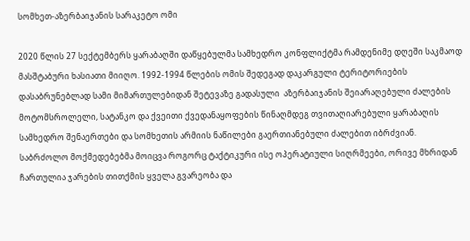სომხეთ-აზერბაიჯანის სარაკეტო ომი

2020 წლის 27 სექტემბერს ყარაბაღში დაწყებულმა სამხედრო კონფლიქტმა რამდენიმე დღეში საკმაოდ მასშტაბური ხასიათი მიიღო. 1992-1994 წლების ომის შედეგად დაკარგული ტერიტორიების დასაბრუნებლად სამი მიმართულებიდან შეტევაზე გადასული  აზერბაიჯანის შეიარაღებული ძალების მოტომსროლელი, სატანკო და ქვეითი ქვედანაყოფების წინაღმდეგ თვითაღიარებული ყარაბაღის სამხედრო შენაერთები და სომხეთის არმიის ნაწილები გაერთიანებული ძალებით იბრძვიან.  საბრძოლო მოქმედებებმა მოიცვა როგორც ტაქტიკური ისე ოპერატიული სიღრმეები, ორივე მხრიდან ჩართულია ჯარების თითქმის ყველა გვარეობა და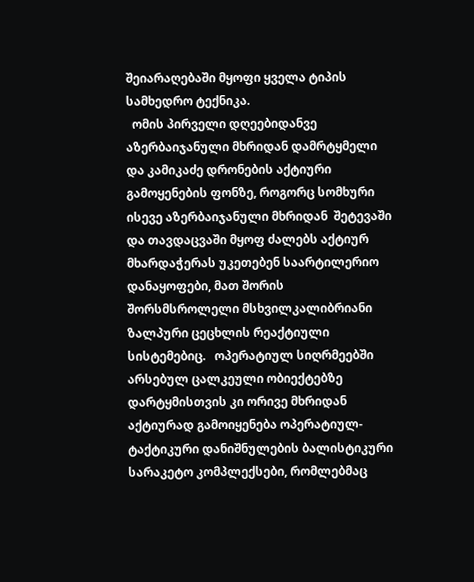შეიარაღებაში მყოფი ყველა ტიპის სამხედრო ტექნიკა.
  ომის პირველი დღეებიდანვე აზერბაიჯანული მხრიდან დამრტყმელი და კამიკაძე დრონების აქტიური გამოყენების ფონზე, როგორც სომხური ისევე აზერბაიჯანული მხრიდან  შეტევაში და თავდაცვაში მყოფ ძალებს აქტიურ მხარდაჭერას უკეთებენ საარტილერიო დანაყოფები, მათ შორის შორსმსროლელი მსხვილკალიბრიანი ზალპური ცეცხლის რეაქტიული სისტემებიც.   ოპერატიულ სიღრმეებში არსებულ ცალკეული ობიექტებზე დარტყმისთვის კი ორივე მხრიდან აქტიურად გამოიყენება ოპერატიულ-ტაქტიკური დანიშნულების ბალისტიკური სარაკეტო კომპლექსები, რომლებმაც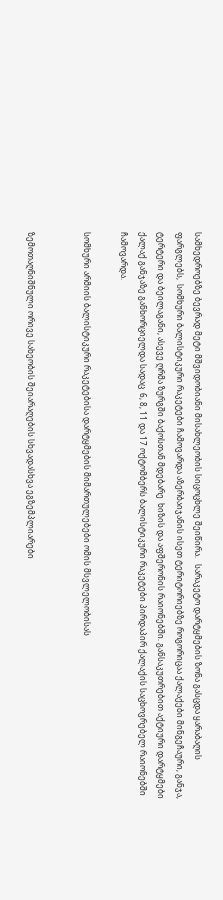სამხედროებზე ბევრად მეტი მშვიდობიანი მისახლეობის სიცოცხლე შეიწირა.   სარაკეტო დარტყმების ზონა გასცდა ყარაბაღის ფარგლებს,  სომხური ბალისტიკური რაკეტები ჩამოვარდა აზერბაიჯანის ისეთ ტერიტორიებზე როგორიცაა ქალაქები მინგეჩაური, განჯა, ტერტერი და ბეილაგანი, ასევე ღრმა ზურგში ბაქოსთან მდებარე  ხიზის და აფშერონის რაიონებში. განსაკუთრებით აქტიური დარტყმები ქალაქ განჯაზე განხორციელდა სადაც  6, 8, 11 და 17 ოქტომბერს ბალისტიკური რაკეტები პირდაპირ ქალაქის საცხოვრებელ რაიონებში ჩამოვარდა.

სომხური არმიის ბალისტიკური რაკეტებისა დარტყმების მიმართულებები ომის მსვლელობისას


ზემოთაღნიშნული ორივე სახეობის შეიარაღების სხვადასხვა ეგზემპლიარები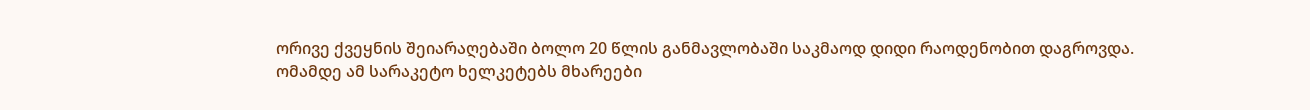ორივე ქვეყნის შეიარაღებაში ბოლო 20 წლის განმავლობაში საკმაოდ დიდი რაოდენობით დაგროვდა.
ომამდე ამ სარაკეტო ხელკეტებს მხარეები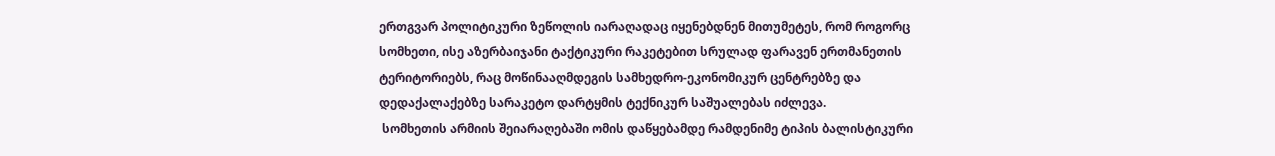ერთგვარ პოლიტიკური ზეწოლის იარაღადაც იყენებდნენ მითუმეტეს, რომ როგორც სომხეთი, ისე აზერბაიჯანი ტაქტიკური რაკეტებით სრულად ფარავენ ერთმანეთის ტერიტორიებს, რაც მოწინააღმდეგის სამხედრო-ეკონომიკურ ცენტრებზე და დედაქალაქებზე სარაკეტო დარტყმის ტექნიკურ საშუალებას იძლევა.
 სომხეთის არმიის შეიარაღებაში ომის დაწყებამდე რამდენიმე ტიპის ბალისტიკური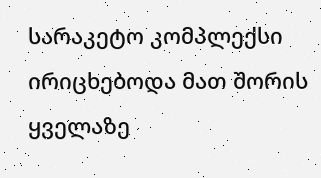სარაკეტო კომპლექსი ირიცხებოდა მათ შორის ყველაზე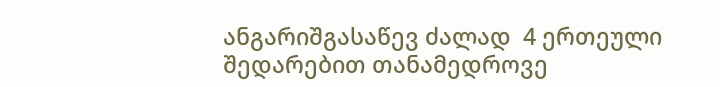ანგარიშგასაწევ ძალად  4 ერთეული შედარებით თანამედროვე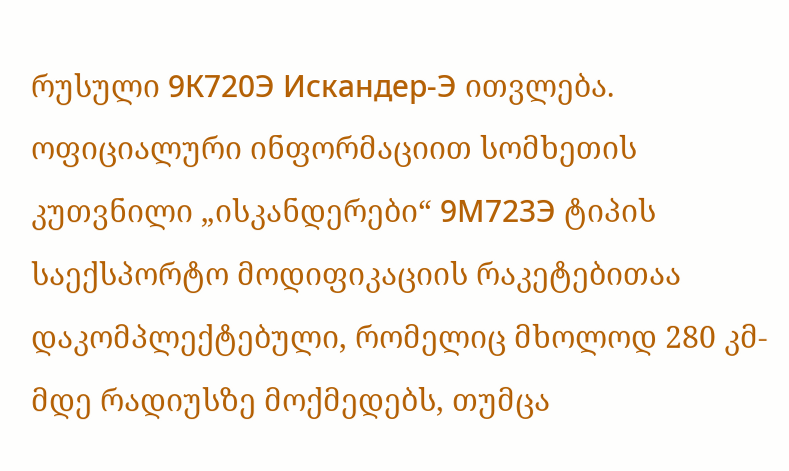რუსული 9К720Э Искандер-Э ითვლება. ოფიციალური ინფორმაციით სომხეთის კუთვნილი „ისკანდერები“ 9М723Э ტიპის საექსპორტო მოდიფიკაციის რაკეტებითაა დაკომპლექტებული, რომელიც მხოლოდ 280 კმ-მდე რადიუსზე მოქმედებს, თუმცა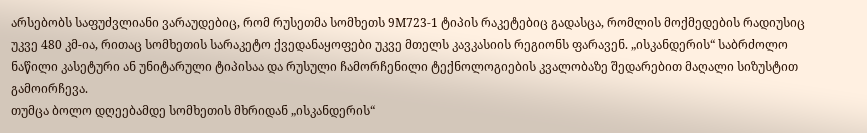არსებობს საფუძვლიანი ვარაუდებიც, რომ რუსეთმა სომხეთს 9М723-1 ტიპის რაკეტებიც გადასცა, რომლის მოქმედების რადიუსიც უკვე 480 კმ-ია, რითაც სომხეთის სარაკეტო ქვედანაყოფები უკვე მთელს კავკასიის რეგიონს ფარავენ. „ისკანდერის“ საბრძოლო ნაწილი კასეტური ან უნიტარული ტიპისაა და რუსული ჩამორჩენილი ტექნოლოგიების კვალობაზე შედარებით მაღალი სიზუსტით გამოირჩევა.
თუმცა ბოლო დღეებამდე სომხეთის მხრიდან „ისკანდერის“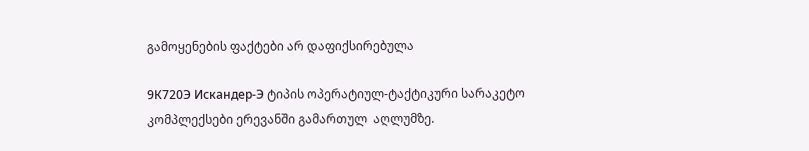გამოყენების ფაქტები არ დაფიქსირებულა

9К720Э Искандер-Э ტიპის ოპერატიულ-ტაქტიკური სარაკეტო კომპლექსები ერევანში გამართულ  აღლუმზე.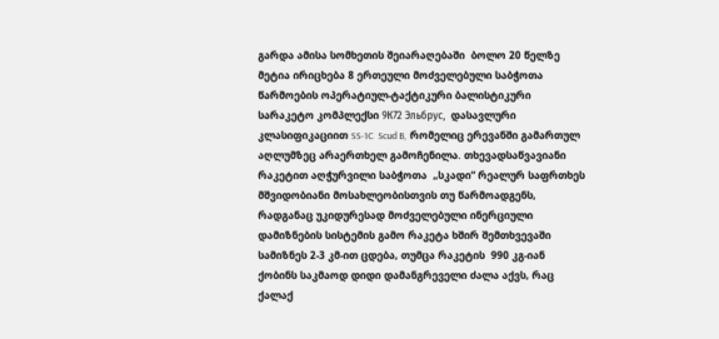გარდა ამისა სომხეთის შეიარაღებაში  ბოლო 20 წელზე მეტია ირიცხება 8 ერთეული მოძველებული საბჭოთა წარმოების ოპერატიულ-ტაქტიკური ბალისტიკური სარაკეტო კომპლექსი 9К72 Эльбрус,  დასავლური კლასიფიკაციით SS-1C  Scud B,  რომელიც ერევანში გამართულ აღლუმზეც არაერთხელ გამოჩენილა. თხევადსაწვავიანი რაკეტით აღჭურვილი საბჭოთა  „სკადი“ რეალურ საფრთხეს მშვიდობიანი მოსახლეობისთვის თუ წარმოადგენს, რადგანაც უკიდურესად მოძველებული ინერციული დამიზნების სისტემის გამო რაკეტა ხშირ შემთხვევაში სამიზნეს 2-3 კმ-ით ცდება, თუმცა რაკეტის  990 კგ-იან ქობინს საკმაოდ დიდი დამანგრეველი ძალა აქვს, რაც ქალაქ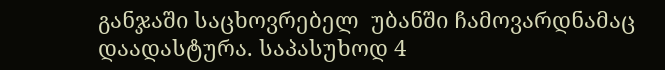განჯაში საცხოვრებელ  უბანში ჩამოვარდნამაც დაადასტურა. საპასუხოდ 4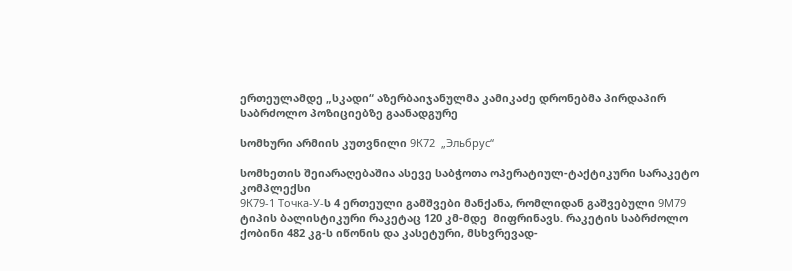ერთეულამდე „სკადი“ აზერბაიჯანულმა კამიკაძე დრონებმა პირდაპირ საბრძოლო პოზიციებზე გაანადგურე

სომხური არმიის კუთვნილი 9К72  „Эльбрус“

სომხეთის შეიარაღებაშია ასევე საბჭოთა ოპერატიულ-ტაქტიკური სარაკეტო კომპლექსი
9К79-1 Точка-У-ს 4 ერთეული გამშვები მანქანა, რომლიდან გაშვებული 9М79 ტიპის ბალისტიკური რაკეტაც 120 კმ-მდე  მიფრინავს. რაკეტის საბრძოლო ქობინი 482 კგ-ს იწონის და კასეტური, მსხვრევად-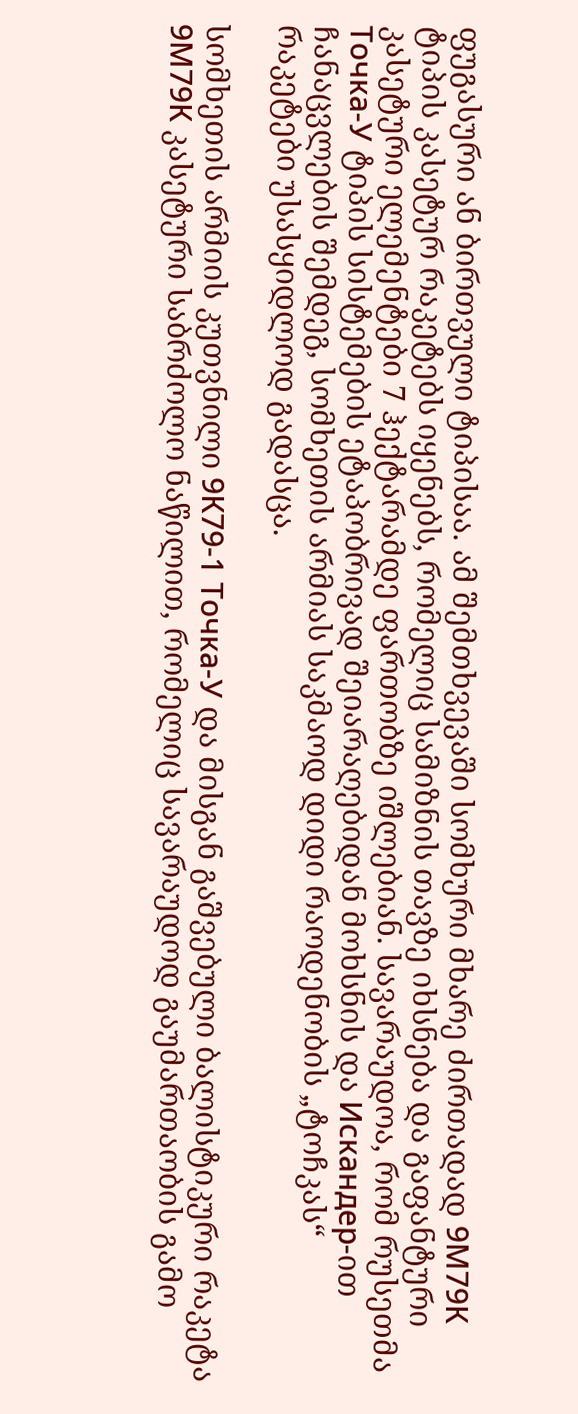ფუგასური ან ბირთვული ტიპისაა. ამ შემთხვევაში სომხური მხარე ძირთადად 9М79К ტიპის კასეტურ რაკეტებს იყენებს, რომელიც სამიზნის თავზე იხსნება და გაფანტური კასეტური ელემენტები 7 ჰექტარამდე ფართობზე იშლებიან. სავარაუდოა, რომ რუსეთმა Точка-У ტიპის სისტემების ეტაპობრივად შეიარაღებიდან მოხსნის და Искандер-ით ჩანაცვლების შემდეგ, სომხეთის არმიას საკმაოდ დიდი რაოდენობის „ტოჩკას“ რაკეტები უსასყიდლოდ გადასცა.

სომხეთის არმიის კუთვნილი 9К79-1 Точка-У და მისგან გაშვებული ბალისტიკური რაკეტა 9М79К კასეტური საბრძოლო ნაწილით, რომელიც სავარაუდოდ გაუმართაობის გამო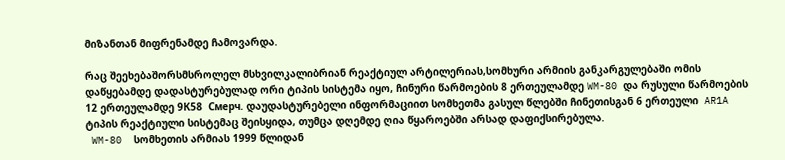მიზანთან მიფრენამდე ჩამოვარდა.

რაც შეეხებაშორსმსროლელ მსხვილკალიბრიან რეაქტიულ არტილერიას,სომხური არმიის განკარგულებაში ომის დაწყებამდე დადასტურებულად ორი ტიპის სისტემა იყო, ჩინური წარმოების 8 ერთეულამდე WM-80 და რუსული წარმოების  12 ერთეულამდე 9К58  Смерч. დაუდასტურებელი ინფორმაციით სომხეთმა გასულ წლებში ჩინეთისგან 6 ერთეული  AR1A  ტიპის რეაქტიული სისტემაც შეისყიდა, თუმცა დღემდე ღია წყაროებში არსად დაფიქსირებულა.
 WM-80  სომხეთის არმიას 1999 წლიდან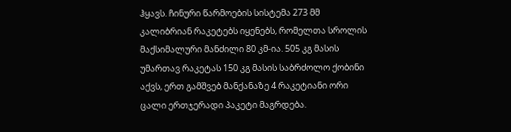ჰყავს. ჩინური წარმოების სისტემა 273 მმ კალიბრიან რაკეტებს იყენებს, რომელთა სროლის მაქსიმალური მანძილი 80 კმ-ია. 505 კგ მასის უმართავ რაკეტას 150 კგ მასის საბრძოლო ქობინი აქვს, ერთ გამშვებ მანქანაზე 4 რაკეტიანი ორი ცალი ერთჯერადი პაკეტი მაგრდება.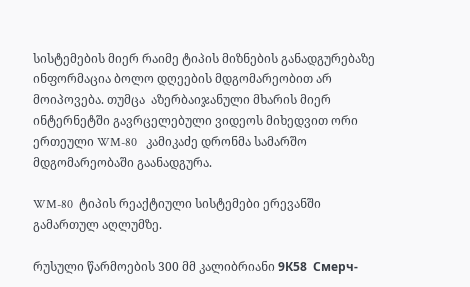სისტემების მიერ რაიმე ტიპის მიზნების განადგურებაზე ინფორმაცია ბოლო დღეების მდგომარეობით არ მოიპოვება. თუმცა  აზერბაიჯანული მხარის მიერ ინტერნეტში გავრცელებული ვიდეოს მიხედვით ორი ერთეული WM-80   კამიკაძე დრონმა სამარშო მდგომარეობაში გაანადგურა.

WM-80  ტიპის რეაქტიული სისტემები ერევანში გამართულ აღლუმზე.

რუსული წარმოების 300 მმ კალიბრიანი 9К58  Смерч-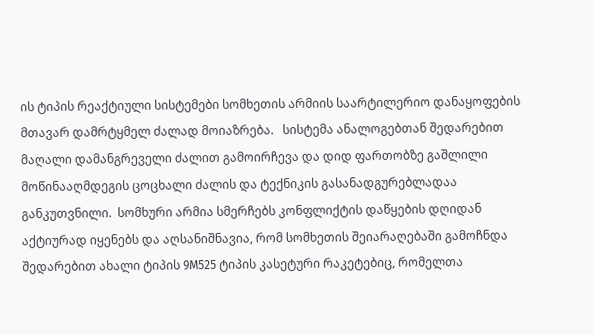ის ტიპის რეაქტიული სისტემები სომხეთის არმიის საარტილერიო დანაყოფების მთავარ დამრტყმელ ძალად მოიაზრება.   სისტემა ანალოგებთან შედარებით მაღალი დამანგრეველი ძალით გამოირჩევა და დიდ ფართობზე გაშლილი მოწინააღმდეგის ცოცხალი ძალის და ტექნიკის გასანადგურებლადაა განკუთვნილი.  სომხური არმია სმერჩებს კონფლიქტის დაწყების დღიდან აქტიურად იყენებს და აღსანიშნავია, რომ სომხეთის შეიარაღებაში გამოჩნდა შედარებით ახალი ტიპის 9M525 ტიპის კასეტური რაკეტებიც, რომელთა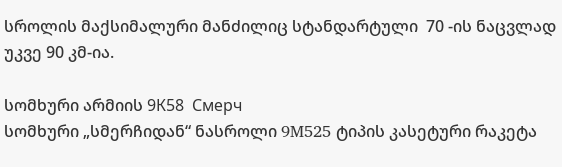სროლის მაქსიმალური მანძილიც სტანდარტული  70 -ის ნაცვლად უკვე 90 კმ-ია.

სომხური არმიის 9К58  Смерч
სომხური „სმერჩიდან“ ნასროლი 9M525 ტიპის კასეტური რაკეტა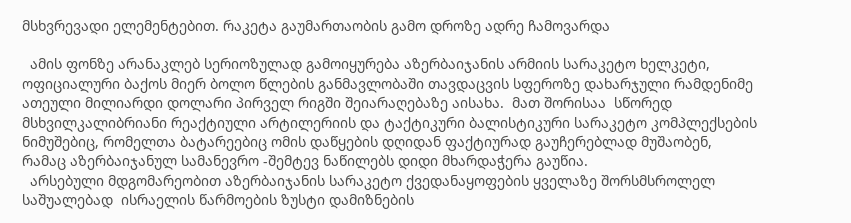მსხვრევადი ელემენტებით. რაკეტა გაუმართაობის გამო დროზე ადრე ჩამოვარდა

  ამის ფონზე არანაკლებ სერიოზულად გამოიყურება აზერბაიჯანის არმიის სარაკეტო ხელკეტი, ოფიციალური ბაქოს მიერ ბოლო წლების განმავლობაში თავდაცვის სფეროზე დახარჯული რამდენიმე ათეული მილიარდი დოლარი პირველ რიგში შეიარაღებაზე აისახა.  მათ შორისაა  სწორედ მსხვილკალიბრიანი რეაქტიული არტილერიის და ტაქტიკური ბალისტიკური სარაკეტო კომპლექსების ნიმუშებიც, რომელთა ბატარეებიც ომის დაწყების დღიდან ფაქტიურად გაუჩერებლად მუშაობენ, რამაც აზერბაიჯანულ სამანევრო -შემტევ ნაწილებს დიდი მხარდაჭერა გაუწია.
  არსებული მდგომარეობით აზერბაიჯანის სარაკეტო ქვედანაყოფების ყველაზე შორსმსროლელ საშუალებად  ისრაელის წარმოების ზუსტი დამიზნების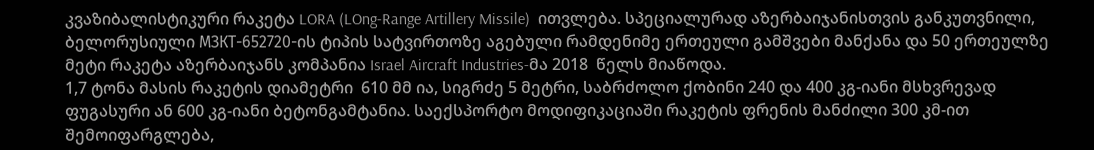კვაზიბალისტიკური რაკეტა LORA (LOng-Range Artillery Missile)  ითვლება. სპეციალურად აზერბაიჯანისთვის განკუთვნილი, ბელორუსიული МЗКТ-652720-ის ტიპის სატვირთოზე აგებული რამდენიმე ერთეული გამშვები მანქანა და 50 ერთეულზე მეტი რაკეტა აზერბაიჯანს კომპანია Israel Aircraft Industries-მა 2018  წელს მიაწოდა.
1,7 ტონა მასის რაკეტის დიამეტრი  610 მმ ია, სიგრძე 5 მეტრი, საბრძოლო ქობინი 240 და 400 კგ-იანი მსხვრევად ფუგასური ან 600 კგ-იანი ბეტონგამტანია. საექსპორტო მოდიფიკაციაში რაკეტის ფრენის მანძილი 300 კმ-ით შემოიფარგლება,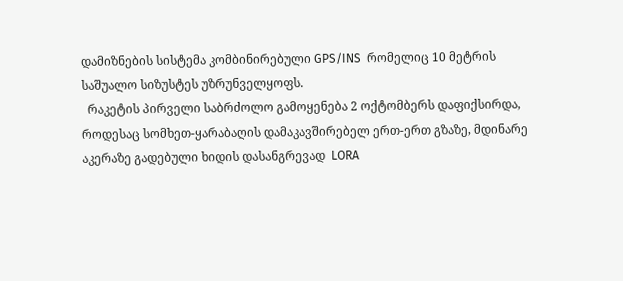დამიზნების სისტემა კომბინირებული GPS/INS  რომელიც 10 მეტრის საშუალო სიზუსტეს უზრუნველყოფს.
  რაკეტის პირველი საბრძოლო გამოყენება 2 ოქტომბერს დაფიქსირდა, როდესაც სომხეთ-ყარაბაღის დამაკავშირებელ ერთ-ერთ გზაზე, მდინარე აკერაზე გადებული ხიდის დასანგრევად  LORA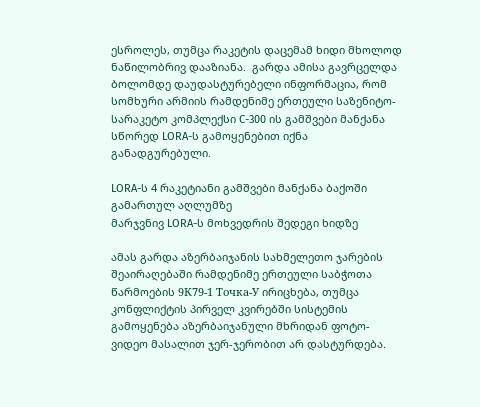ესროლეს, თუმცა რაკეტის დაცემამ ხიდი მხოლოდ ნაწილობრივ დააზიანა.  გარდა ამისა გავრცელდა ბოლომდე დაუდასტურებელი ინფორმაცია, რომ სომხური არმიის რამდენიმე ერთეული საზენიტო-სარაკეტო კომპლექსი C-300 ის გამშვები მანქანა სწორედ LORA-ს გამოყენებით იქნა განადგურებული.

LORA-ს 4 რაკეტიანი გამშვები მანქანა ბაქოში გამართულ აღლუმზე
მარჯვნივ LORA-ს მოხვედრის შედეგი ხიდზე

ამას გარდა აზერბაიჯანის სახმელეთო ჯარების შეაირაღებაში რამდენიმე ერთეული საბჭოთა წარმოების 9К79-1 Точка-У ირიცხება, თუმცა კონფლიქტის პირველ კვირებში სისტემის გამოყენება აზერბაიჯანული მხრიდან ფოტო-ვიდეო მასალით ჯერ-ჯერობით არ დასტურდება.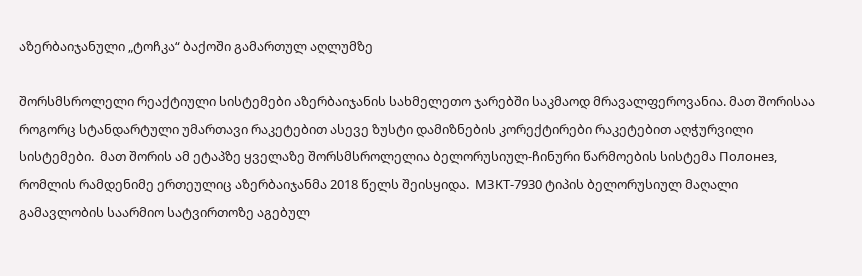აზერბაიჯანული „ტოჩკა“ ბაქოში გამართულ აღლუმზე

შორსმსროლელი რეაქტიული სისტემები აზერბაიჯანის სახმელეთო ჯარებში საკმაოდ მრავალფეროვანია. მათ შორისაა როგორც სტანდარტული უმართავი რაკეტებით ასევე ზუსტი დამიზნების კორექტირები რაკეტებით აღჭურვილი სისტემები.  მათ შორის ამ ეტაპზე ყველაზე შორსმსროლელია ბელორუსიულ-ჩინური წარმოების სისტემა Полонез, რომლის რამდენიმე ერთეულიც აზერბაიჯანმა 2018 წელს შეისყიდა.  МЗКТ-7930 ტიპის ბელორუსიულ მაღალი გამავლობის საარმიო სატვირთოზე აგებულ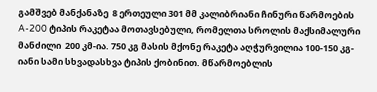გამშვებ მანქანაზე  8 ერთეული 301 მმ კალიბრიანი ჩინური წარმოების A-200 ტიპის რაკეტაა მოთავსებული, რომელთა სროლის მაქსიმალური მანძილი  200 კმ-ია. 750 კგ მასის მქონე რაკეტა აღჭურვილია 100-150 კგ-იანი სამი სხვადასხვა ტიპის ქობინით. მწარმოებლის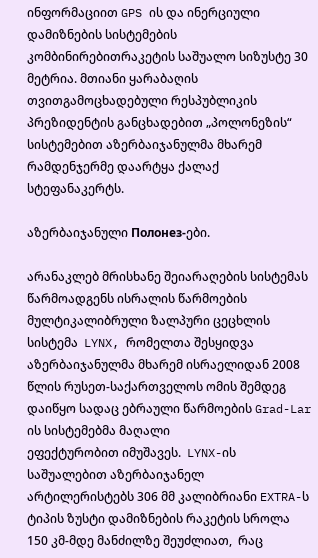ინფორმაციით GPS ის და ინერციული დამიზნების სისტემების კომბინირებითრაკეტის საშუალო სიზუსტე 30 მეტრია. მთიანი ყარაბაღის თვითგამოცხადებული რესპუბლიკის  პრეზიდენტის განცხადებით „პოლონეზის“ სისტემებით აზერბაიჯანულმა მხარემ რამდენჯერმე დაარტყა ქალაქ სტეფანაკერტს.

აზერბაიჯანული Полонез-ები.

არანაკლებ მრისხანე შეიარაღების სისტემას წარმოადგენს ისრალის წარმოების მულტიკალიბრული ზალპური ცეცხლის სისტემა  LYNX, რომელთა შესყიდვა აზერბაიჯანულმა მხარემ ისრაელიდან 2008 წლის რუსეთ-საქართველოს ომის შემდეგ დაიწყო სადაც ებრაული წარმოების Grad-Lar ის სისტემებმა მაღალი
ეფექტურობით იმუშავეს.  LYNX-ის  საშუალებით აზერბაიჯანელ არტილერისტებს 306 მმ კალიბრიანი EXTRA-ს ტიპის ზუსტი დამიზნების რაკეტის სროლა 150 კმ-მდე მანძილზე შეუძლიათ,  რაც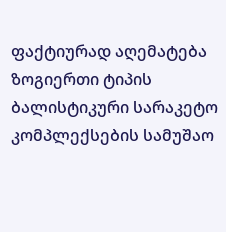ფაქტიურად აღემატება ზოგიერთი ტიპის ბალისტიკური სარაკეტო კომპლექსების სამუშაო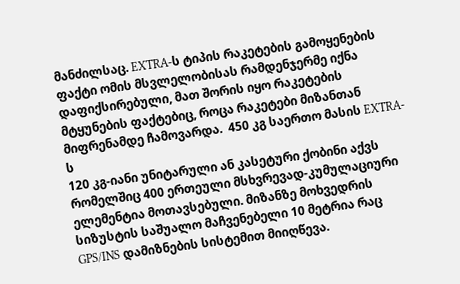მანძილსაც. EXTRA-ს ტიპის რაკეტების გამოყენების ფაქტი ომის მსვლელობისას რამდენჯერმე იქნა დაფიქსირებული, მათ შორის იყო რაკეტების მტყუნების ფაქტებიც, როცა რაკეტები მიზანთან მიფრენამდე ჩამოვარდა.  450 კგ საერთო მასის EXTRA-ს
120 კგ-იანი უნიტარული ან კასეტური ქობინი აქვს რომელშიც 400 ერთეული მსხვრევად-კუმულაციური ელემენტია მოთავსებული. მიზანზე მოხვედრის სიზუსტის საშუალო მაჩვენებელი 10 მეტრია რაც GPS/INS დამიზნების სისტემით მიიღწევა.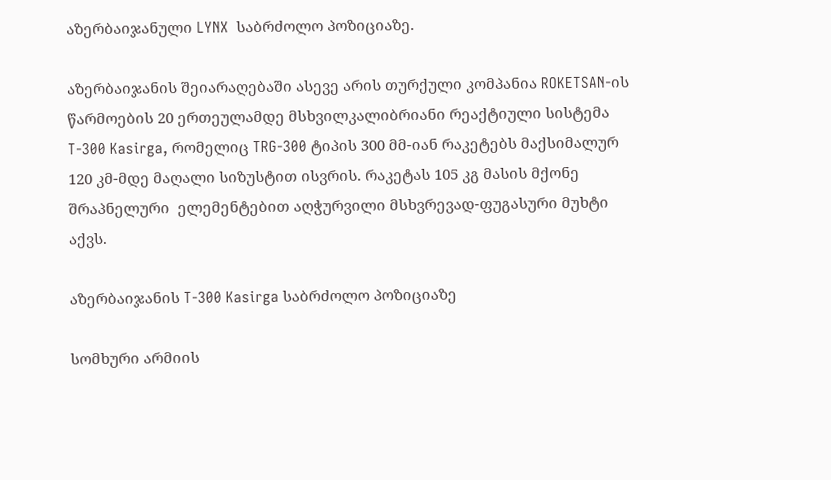აზერბაიჯანული LYNX  საბრძოლო პოზიციაზე.

აზერბაიჯანის შეიარაღებაში ასევე არის თურქული კომპანია ROKETSAN-ის წარმოების 20 ერთეულამდე მსხვილკალიბრიანი რეაქტიული სისტემა T-300 Kasirga, რომელიც TRG-300 ტიპის 300 მმ-იან რაკეტებს მაქსიმალურ 120 კმ-მდე მაღალი სიზუსტით ისვრის. რაკეტას 105 კგ მასის მქონე შრაპნელური  ელემენტებით აღჭურვილი მსხვრევად-ფუგასური მუხტი აქვს.

აზერბაიჯანის T-300 Kasirga საბრძოლო პოზიციაზე

სომხური არმიის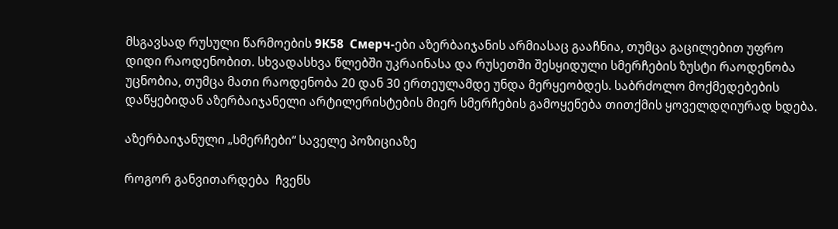მსგავსად რუსული წარმოების 9К58  Смерч-ები აზერბაიჯანის არმიასაც გააჩნია, თუმცა გაცილებით უფრო დიდი რაოდენობით. სხვადასხვა წლებში უკრაინასა და რუსეთში შესყიდული სმერჩების ზუსტი რაოდენობა უცნობია, თუმცა მათი რაოდენობა 20 დან 30 ერთეულამდე უნდა მერყეობდეს. საბრძოლო მოქმედებების დაწყებიდან აზერბაიჯანელი არტილერისტების მიერ სმერჩების გამოყენება თითქმის ყოველდღიურად ხდება.

აზერბაიჯანული „სმერჩები“ საველე პოზიციაზე

როგორ განვითარდება  ჩვენს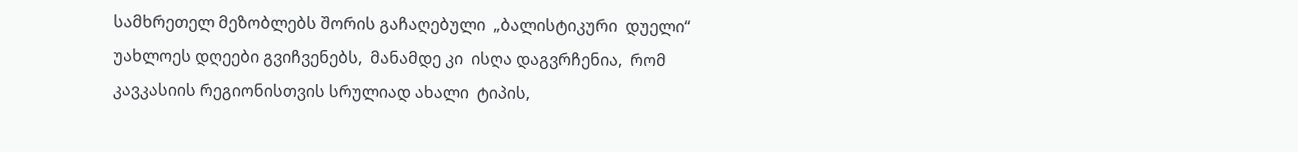სამხრეთელ მეზობლებს შორის გაჩაღებული  „ბალისტიკური  დუელი“  უახლოეს დღეები გვიჩვენებს,  მანამდე კი  ისღა დაგვრჩენია,  რომ კავკასიის რეგიონისთვის სრულიად ახალი  ტიპის,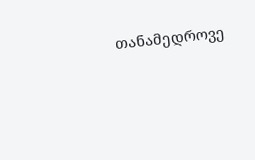თანამედროვე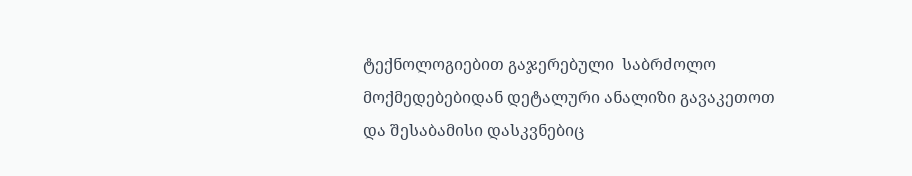ტექნოლოგიებით გაჯერებული  საბრძოლო მოქმედებებიდან დეტალური ანალიზი გავაკეთოთ და შესაბამისი დასკვნებიც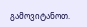გამოვიტანოთ.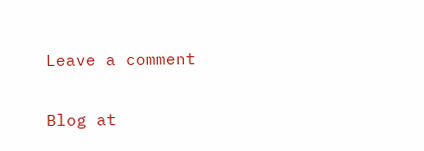Leave a comment

Blog at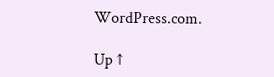WordPress.com.

Up ↑